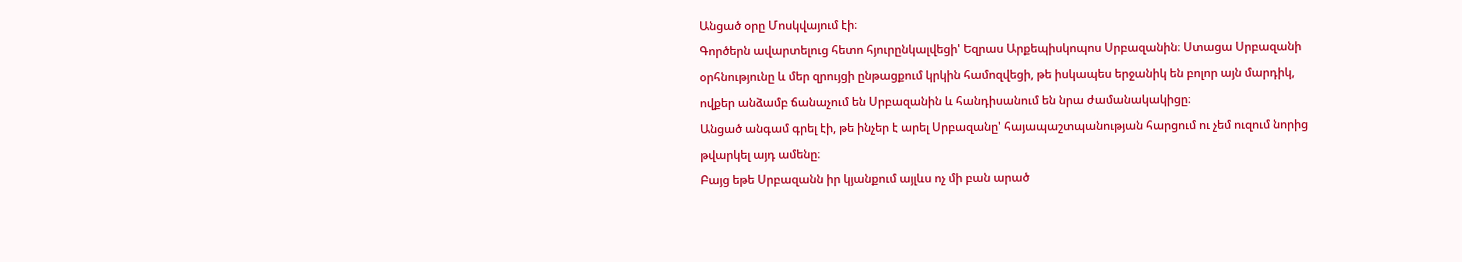Անցած օրը Մոսկվայում էի։
Գործերն ավարտելուց հետո հյուրընկալվեցի' Եզրաս Արքեպիսկոպոս Սրբազանին։ Ստացա Սրբազանի օրհնությունը և մեր զրույցի ընթացքում կրկին համոզվեցի, թե իսկապես երջանիկ են բոլոր այն մարդիկ, ովքեր անձամբ ճանաչում են Սրբազանին և հանդիսանում են նրա ժամանակակիցը։
Անցած անգամ գրել էի, թե ինչեր է արել Սրբազանը' հայապաշտպանության հարցում ու չեմ ուզում նորից թվարկել այդ ամենը։
Բայց եթե Սրբազանն իր կյանքում այլևս ոչ մի բան արած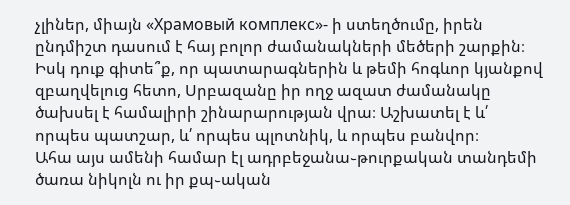չլիներ, միայն «Храмовый комплекс»- ի ստեղծումը, իրեն ընդմիշտ դասում է հայ բոլոր ժամանակների մեծերի շարքին։ Իսկ դուք գիտե՞ք, որ պատարագներին և թեմի հոգևոր կյանքով զբաղվելուց հետո, Սրբազանը իր ողջ ազատ ժամանակը ծախսել է համալիրի շինարարության վրա։ Աշխատել է և՛ որպես պատշար, և՛ որպես պլոտնիկ, և որպես բանվոր։
Ահա այս ամենի համար էլ ադրբեջանա֊թուրքական տանդեմի ծառա նիկոլն ու իր քպ֊ական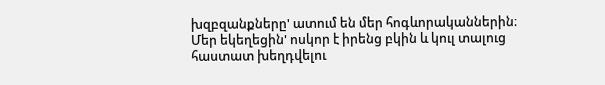խզբզանքները' ատում են մեր հոգևորականներին։
Մեր եկեղեցին' ոսկոր է իրենց բկին և կուլ տալուց հաստատ խեղդվելու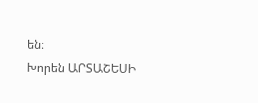են։
Խորեն ԱՐՏԱՇԵՍԻ